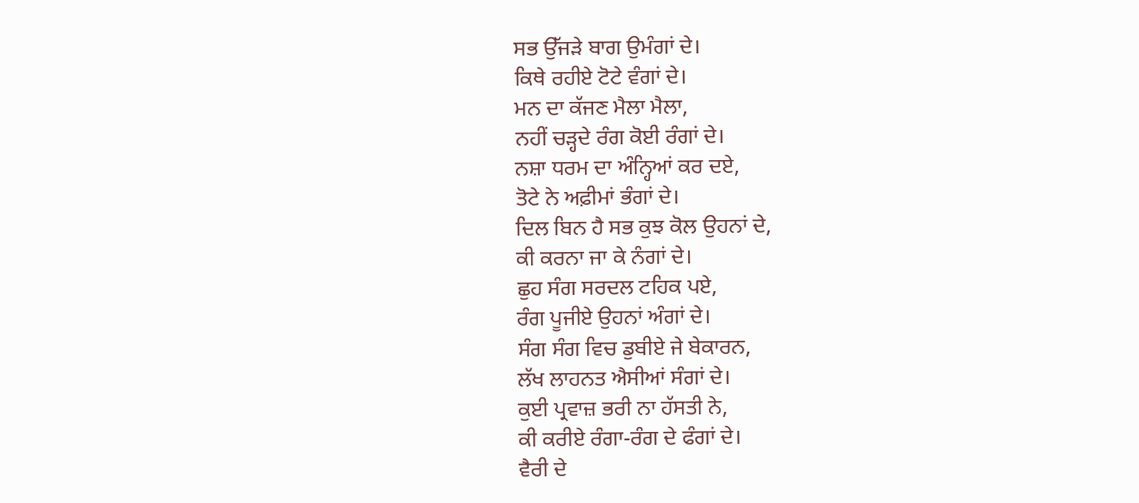ਸਭ ਉੱਜੜੇ ਬਾਗ ਉਮੰਗਾਂ ਦੇ।
ਕਿਥੇ ਰਹੀਏ ਟੋਟੇ ਵੰਗਾਂ ਦੇ।
ਮਨ ਦਾ ਕੱਜਣ ਮੈਲਾ ਮੈਲਾ,
ਨਹੀਂ ਚੜ੍ਹਦੇ ਰੰਗ ਕੋਈ ਰੰਗਾਂ ਦੇ।
ਨਸ਼ਾ ਧਰਮ ਦਾ ਅੰਨ੍ਹਿਆਂ ਕਰ ਦਏ,
ਤੋਟੇ ਨੇ ਅਫ਼ੀਮਾਂ ਭੰਗਾਂ ਦੇ।
ਦਿਲ ਬਿਨ ਹੈ ਸਭ ਕੁਝ ਕੋਲ ਉਹਨਾਂ ਦੇ,
ਕੀ ਕਰਨਾ ਜਾ ਕੇ ਨੰਗਾਂ ਦੇ।
ਛੁਹ ਸੰਗ ਸਰਦਲ ਟਹਿਕ ਪਏ,
ਰੰਗ ਪੂਜੀਏ ਉਹਨਾਂ ਅੰਗਾਂ ਦੇ।
ਸੰਗ ਸੰਗ ਵਿਚ ਡੁਬੀਏ ਜੇ ਬੇਕਾਰਨ,
ਲੱਖ ਲਾਹਨਤ ਐਸੀਆਂ ਸੰਗਾਂ ਦੇ।
ਕੁਈ ਪ੍ਰਵਾਜ਼ ਭਰੀ ਨਾ ਹੱਸਤੀ ਨੇ,
ਕੀ ਕਰੀਏ ਰੰਗਾ-ਰੰਗ ਦੇ ਫੰਗਾਂ ਦੇ।
ਵੈਰੀ ਦੇ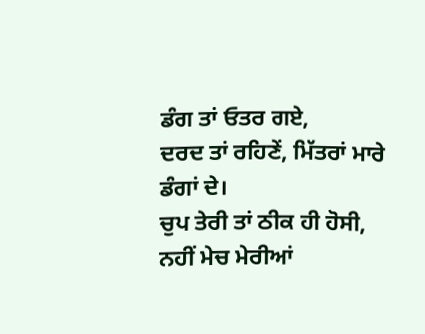ਡੰਗ ਤਾਂ ਓਤਰ ਗਏ,
ਦਰਦ ਤਾਂ ਰਹਿਣੇਂ, ਮਿੱਤਰਾਂ ਮਾਰੇ ਡੰਗਾਂ ਦੇ।
ਚੁਪ ਤੇਰੀ ਤਾਂ ਠੀਕ ਹੀ ਹੋਸੀ,
ਨਹੀਂ ਮੇਚ ਮੇਰੀਆਂ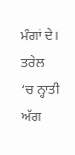ਮੰਗਾਂ ਦੇ।
ਤਰੇਲ ‘ਚ ਨ੍ਹਾਤੀ ਅੱਗ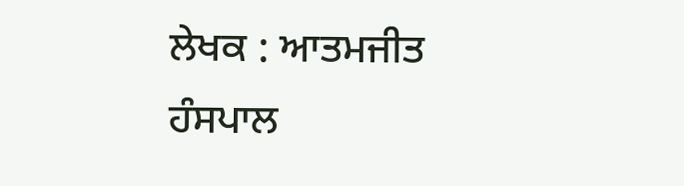ਲੇਖਕ : ਆਤਮਜੀਤ ਹੰਸਪਾਲ